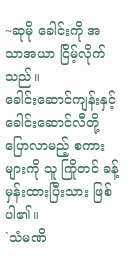~ဆုမို ခေါင်းကို အသာအယာ ငြိမ့်လိုက်သည်။
ခေါင်းဆောင်ကျန်းနှင့် ခေါင်းဆောင်လီတို့ ပြောလာမည့် စကားများကို သူ ကြိုတင် ခန့်မှန်းထားပြီးသား ဖြစ်ပါ၏။
`သံမဏိ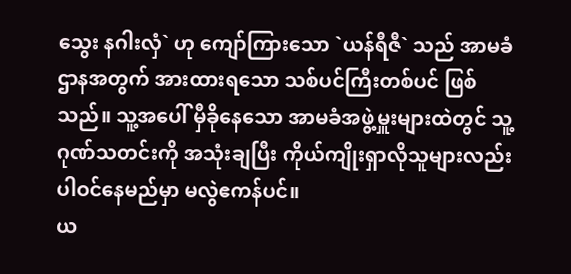သွေး နဂါးလှံ` ဟု ကျော်ကြားသော `ယန်ရီဇီ` သည် အာမခံဌာနအတွက် အားထားရသော သစ်ပင်ကြီးတစ်ပင် ဖြစ်သည်။ သူ့အပေါ် မှီခိုနေသော အာမခံအဖွဲ့မှူးများထဲတွင် သူ့ဂုဏ်သတင်းကို အသုံးချပြီး ကိုယ်ကျိုးရှာလိုသူများလည်း ပါဝင်နေမည်မှာ မလွဲဧကန်ပင်။
ယ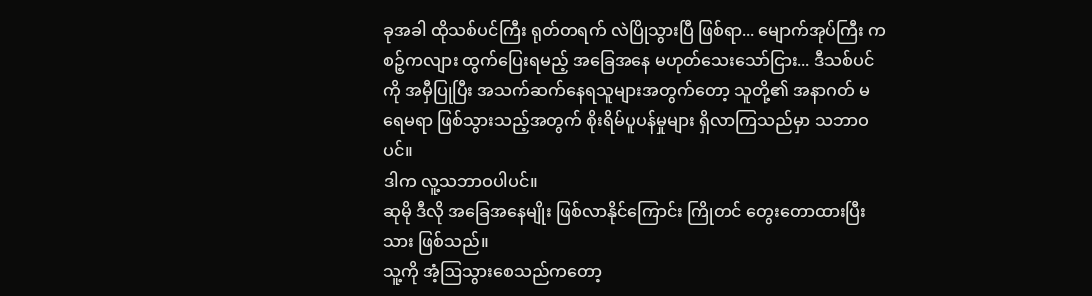ခုအခါ ထိုသစ်ပင်ကြီး ရုတ်တရက် လဲပြိုသွားပြီ ဖြစ်ရာ... မျောက်အုပ်ကြီး ကစဉ့်ကလျား ထွက်ပြေးရမည့် အခြေအနေ မဟုတ်သေးသော်ငြား... ဒီသစ်ပင်ကို အမှီပြုပြီး အသက်ဆက်နေရသူများအတွက်တော့ သူတို့၏ အနာဂတ် မရေမရာ ဖြစ်သွားသည့်အတွက် စိုးရိမ်ပူပန်မှုများ ရှိလာကြသည်မှာ သဘာဝပင်။
ဒါက လူ့သဘာဝပါပင်။
ဆုမို ဒီလို အခြေအနေမျိုး ဖြစ်လာနိုင်ကြောင်း ကြိုတင် တွေးတောထားပြီးသား ဖြစ်သည်။
သူ့ကို အံ့ဩသွားစေသည်ကတော့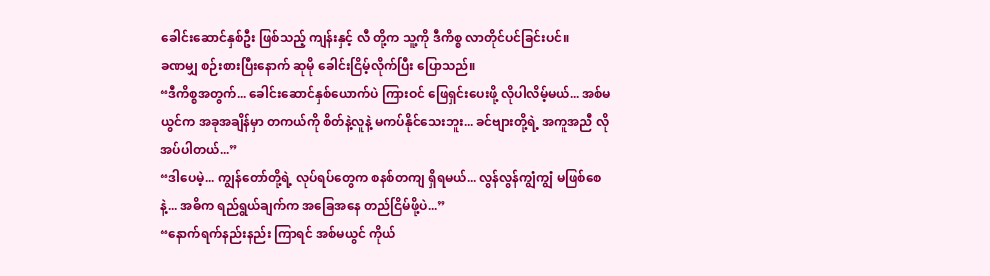ခေါင်းဆောင်နှစ်ဦး ဖြစ်သည့် ကျန်းနှင့် လီ တို့က သူ့ကို ဒီကိစ္စ လာတိုင်ပင်ခြင်းပင်။
ခဏမျှ စဉ်းစားပြီးနောက် ဆုမို ခေါင်းငြိမ့်လိုက်ပြီး ပြောသည်။
“ဒီကိစ္စအတွက်... ခေါင်းဆောင်နှစ်ယောက်ပဲ ကြားဝင် ဖြေရှင်းပေးဖို့ လိုပါလိမ့်မယ်... အစ်မယွင်က အခုအချိန်မှာ တကယ်ကို စိတ်နဲ့လူနဲ့ မကပ်နိုင်သေးဘူး... ခင်ဗျားတို့ရဲ့ အကူအညီ လိုအပ်ပါတယ်...”
“ဒါပေမဲ့... ကျွန်တော်တို့ရဲ့ လုပ်ရပ်တွေက စနစ်တကျ ရှိရမယ်... လွန်လွန်ကျွံကျွံ မဖြစ်စေနဲ့... အဓိက ရည်ရွယ်ချက်က အခြေအနေ တည်ငြိမ်ဖို့ပဲ...”
“နောက်ရက်နည်းနည်း ကြာရင် အစ်မယွင် ကိုယ်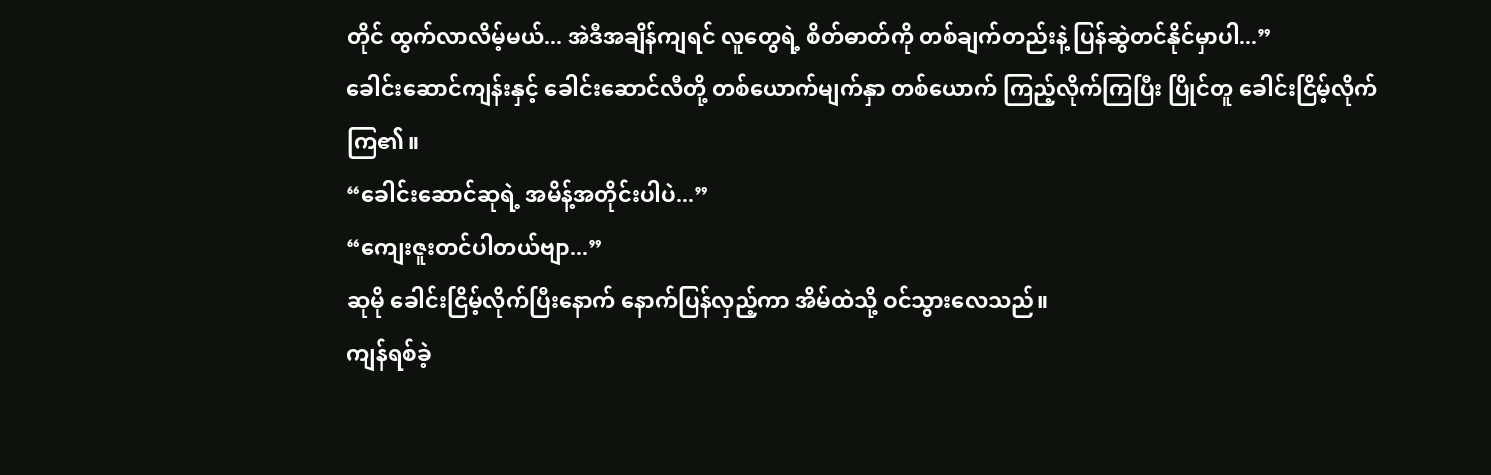တိုင် ထွက်လာလိမ့်မယ်... အဲဒီအချိန်ကျရင် လူတွေရဲ့ စိတ်ဓာတ်ကို တစ်ချက်တည်းနဲ့ ပြန်ဆွဲတင်နိုင်မှာပါ...”
ခေါင်းဆောင်ကျန်းနှင့် ခေါင်းဆောင်လီတို့ တစ်ယောက်မျက်နှာ တစ်ယောက် ကြည့်လိုက်ကြပြီး ပြိုင်တူ ခေါင်းငြိမ့်လိုက်ကြ၏။
“ခေါင်းဆောင်ဆုရဲ့ အမိန့်အတိုင်းပါပဲ...”
“ကျေးဇူးတင်ပါတယ်ဗျာ...”
ဆုမို ခေါင်းငြိမ့်လိုက်ပြီးနောက် နောက်ပြန်လှည့်ကာ အိမ်ထဲသို့ ဝင်သွားလေသည်။
ကျန်ရစ်ခဲ့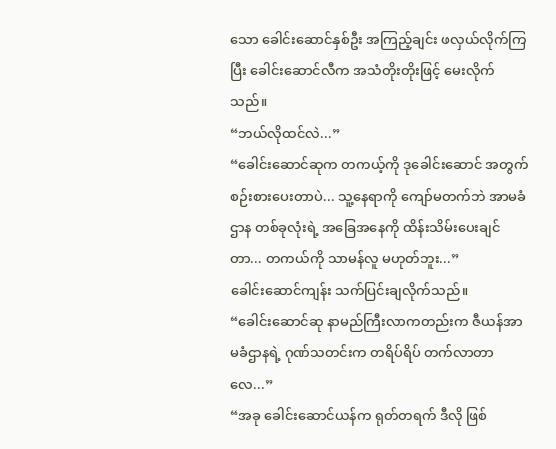သော ခေါင်းဆောင်နှစ်ဦး အကြည့်ချင်း ဖလှယ်လိုက်ကြပြီး ခေါင်းဆောင်လီက အသံတိုးတိုးဖြင့် မေးလိုက်သည်။
“ဘယ်လိုထင်လဲ...”
“ခေါင်းဆောင်ဆုက တကယ့်ကို ဒုခေါင်းဆောင် အတွက် စဉ်းစားပေးတာပဲ... သူ့နေရာကို ကျော်မတက်ဘဲ အာမခံဌာန တစ်ခုလုံးရဲ့ အခြေအနေကို ထိန်းသိမ်းပေးချင်တာ... တကယ်ကို သာမန်လူ မဟုတ်ဘူး...”
ခေါင်းဆောင်ကျန်း သက်ပြင်းချလိုက်သည်။
“ခေါင်းဆောင်ဆု နာမည်ကြီးလာကတည်းက ဇီယန်အာမခံဌာနရဲ့ ဂုဏ်သတင်းက တရိပ်ရိပ် တက်လာတာလေ...”
“အခု ခေါင်းဆောင်ယန်က ရုတ်တရက် ဒီလို ဖြစ်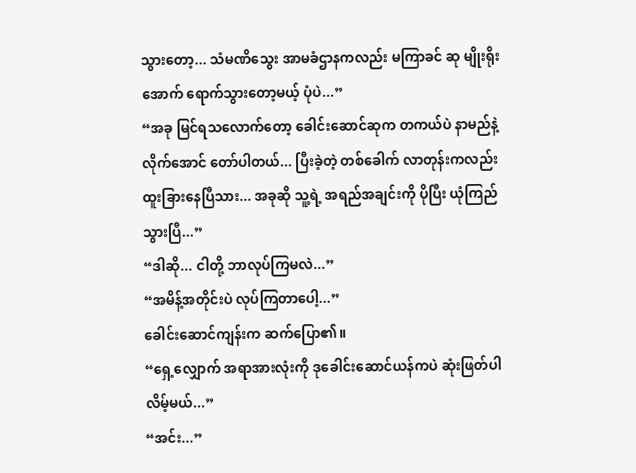သွားတော့... သံမဏိသွေး အာမခံဌာနကလည်း မကြာခင် ဆု မျိုးရိုးအောက် ရောက်သွားတော့မယ့် ပုံပဲ...”
“အခု မြင်ရသလောက်တော့ ခေါင်းဆောင်ဆုက တကယ်ပဲ နာမည်နဲ့လိုက်အောင် တော်ပါတယ်... ပြီးခဲ့တဲ့ တစ်ခေါက် လာတုန်းကလည်း ထူးခြားနေပြီသား... အခုဆို သူ့ရဲ့ အရည်အချင်းကို ပိုပြီး ယုံကြည်သွားပြီ...”
“ဒါဆို... ငါတို့ ဘာလုပ်ကြမလဲ...”
“အမိန့်အတိုင်းပဲ လုပ်ကြတာပေါ့...”
ခေါင်းဆောင်ကျန်းက ဆက်ပြော၏။
“ရှေ့လျှောက် အရာအားလုံးကို ဒုခေါင်းဆောင်ယန်ကပဲ ဆုံးဖြတ်ပါလိမ့်မယ်...”
“အင်း...”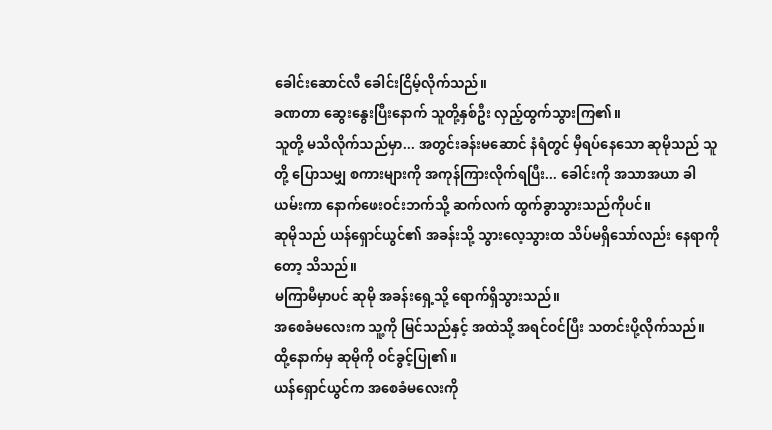ခေါင်းဆောင်လီ ခေါင်းငြိမ့်လိုက်သည်။
ခဏတာ ဆွေးနွေးပြီးနောက် သူတို့နှစ်ဦး လှည့်ထွက်သွားကြ၏။
သူတို့ မသိလိုက်သည်မှာ... အတွင်းခန်းမဆောင် နံရံတွင် မှီရပ်နေသော ဆုမိုသည် သူတို့ ပြောသမျှ စကားများကို အကုန်ကြားလိုက်ရပြီး... ခေါင်းကို အသာအယာ ခါယမ်းကာ နောက်ဖေးဝင်းဘက်သို့ ဆက်လက် ထွက်ခွာသွားသည်ကိုပင်။
ဆုမိုသည် ယန်ရှောင်ယွင်၏ အခန်းသို့ သွားလေ့သွားထ သိပ်မရှိသော်လည်း နေရာကိုတော့ သိသည်။
မကြာမီမှာပင် ဆုမို အခန်းရှေ့သို့ ရောက်ရှိသွားသည်။
အစေခံမလေးက သူ့ကို မြင်သည်နှင့် အထဲသို့ အရင်ဝင်ပြီး သတင်းပို့လိုက်သည်။ ထို့နောက်မှ ဆုမိုကို ဝင်ခွင့်ပြု၏။
ယန်ရှောင်ယွင်က အစေခံမလေးကို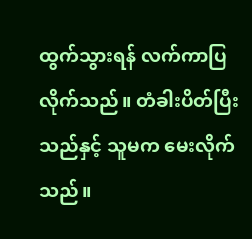ထွက်သွားရန် လက်ကာပြလိုက်သည်။ တံခါးပိတ်ပြီးသည်နှင့် သူမက မေးလိုက်သည်။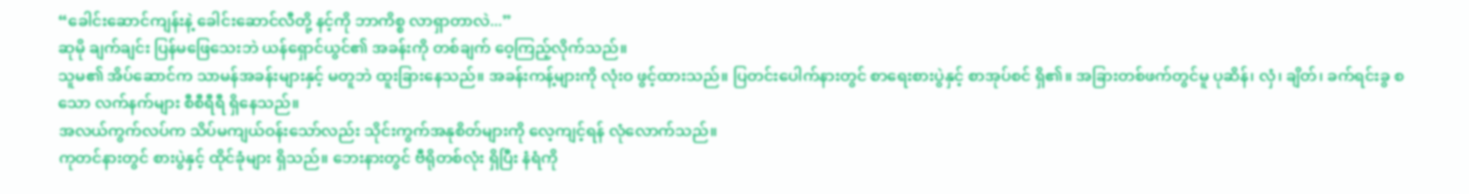“ခေါင်းဆောင်ကျန်းနဲ့ ခေါင်းဆောင်လီတို့ နင့်ကို ဘာကိစ္စ လာရှာတာလဲ...”
ဆုမို ချက်ချင်း ပြန်မဖြေသေးဘဲ ယန်ရှောင်ယွင်၏ အခန်းကို တစ်ချက် ဝေ့ကြည့်လိုက်သည်။
သူမ၏ အိပ်ဆောင်က သာမန်အခန်းများနှင့် မတူဘဲ ထူးခြားနေသည်။ အခန်းကန့်များကို လုံးဝ ဖွင့်ထားသည်။ ပြတင်းပေါက်နားတွင် စာရေးစားပွဲနှင့် စာအုပ်စင် ရှိ၏။ အခြားတစ်ဖက်တွင်မူ ပုဆိန်၊ လှံ၊ ချိတ်၊ ခက်ရင်းခွ စသော လက်နက်များ စီစီရီရီ ရှိနေသည်။
အလယ်ကွက်လပ်က သိပ်မကျယ်ဝန်းသော်လည်း သိုင်းကွက်အနုစိတ်များကို လေ့ကျင့်ရန် လုံလောက်သည်။
ကုတင်နားတွင် စားပွဲနှင့် ထိုင်ခုံများ ရှိသည်။ ဘေးနားတွင် ဗီရိုတစ်လုံး ရှိပြီး နံရံကို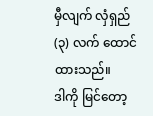မှီလျက် လှံရှည် (၃) လက် ထောင်ထားသည်။
ဒါကို မြင်တော့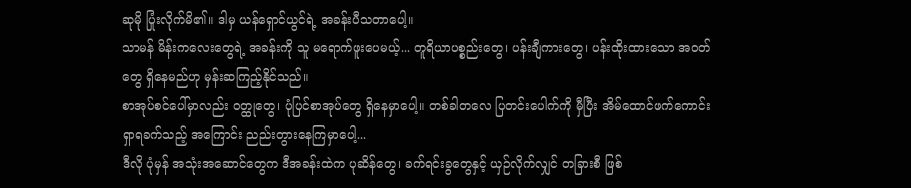ဆုမို ပြုံးလိုက်မိ၏။ ဒါမှ ယန်ရှောင်ယွင်ရဲ့ အခန်းပီသတာပေါ့။
သာမန် မိန်းကလေးတွေရဲ့ အခန်းကို သူ မရောက်ဖူးပေမယ့်... တူရိယာပစ္စည်းတွေ၊ ပန်းချီကားတွေ၊ ပန်းထိုးထားသော အဝတ်တွေ ရှိနေမည်ဟု မှန်းဆကြည့်နိုင်သည်။
စာအုပ်စင်ပေါ်မှာလည်း ဝတ္ထုတွေ၊ ပုံပြင်စာအုပ်တွေ ရှိနေမှာပေါ့။ တစ်ခါတလေ ပြတင်းပေါက်ကို မှီပြီး အိမ်ထောင်ဖက်ကောင်း ရှာရခက်သည့် အကြောင်း ညည်းတွားနေကြမှာပေါ့...
ဒီလို ပုံမှန် အသုံးအဆောင်တွေက ဒီအခန်းထဲက ပုဆိန်တွေ၊ ခက်ရင်းခွတွေနှင့် ယှဉ်လိုက်လျှင် တခြားစီ ဖြစ်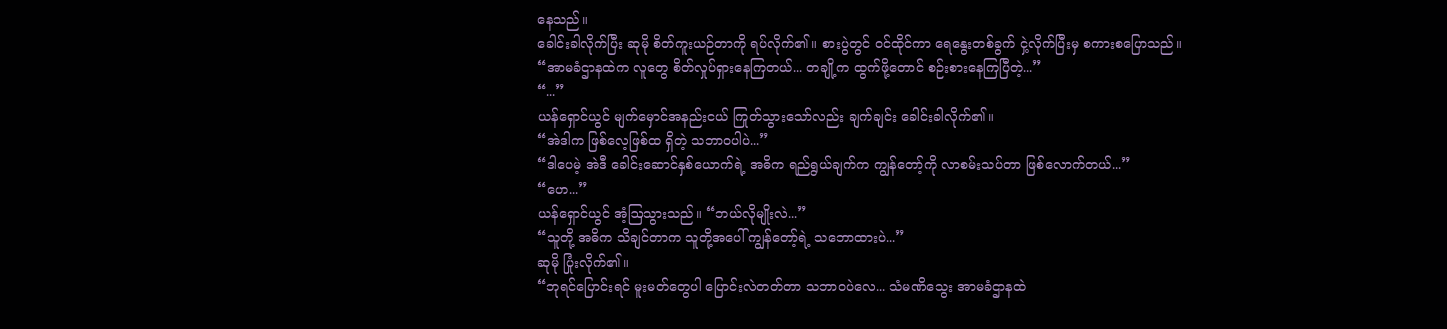နေသည်။
ခေါင်းခါလိုက်ပြီး ဆုမို စိတ်ကူးယဉ်တာကို ရပ်လိုက်၏။ စားပွဲတွင် ဝင်ထိုင်ကာ ရေနွေးတစ်ခွက် ငှဲ့လိုက်ပြီးမှ စကားစပြောသည်။
“အာမခံဌာနထဲက လူတွေ စိတ်လှုပ်ရှားနေကြတယ်... တချို့က ထွက်ဖို့တောင် စဉ်းစားနေကြပြီတဲ့...”
“...”
ယန်ရှောင်ယွင် မျက်မှောင်အနည်းငယ် ကြုတ်သွားသော်လည်း ချက်ချင်း ခေါင်းခါလိုက်၏။
“အဲဒါက ဖြစ်လေ့ဖြစ်ထ ရှိတဲ့ သဘာဝပါပဲ...”
“ဒါပေမဲ့ အဲဒီ ခေါင်းဆောင်နှစ်ယောက်ရဲ့ အဓိက ရည်ရွယ်ချက်က ကျွန်တော့်ကို လာစမ်းသပ်တာ ဖြစ်လောက်တယ်...”
“ဟေ...”
ယန်ရှောင်ယွင် အံ့ဩသွားသည်။ “ဘယ်လိုမျိုးလဲ...”
“သူတို့ အဓိက သိချင်တာက သူတို့အပေါ် ကျွန်တော့်ရဲ့ သဘောထားပဲ...”
ဆုမို ပြုံးလိုက်၏။
“ဘုရင်ပြောင်းရင် မူးမတ်တွေပါ ပြောင်းလဲတတ်တာ သဘာဝပဲလေ... သံမဏိသွေး အာမခံဌာနထဲ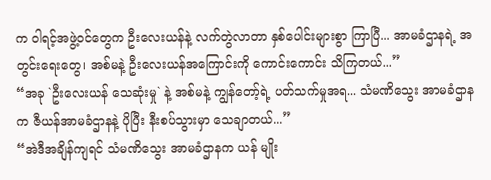က ဝါရင့်အဖွဲ့ဝင်တွေက ဦးလေးယန်နဲ့ လက်တွဲလာတာ နှစ်ပေါင်းများစွာ ကြာပြီ... အာမခံဌာနရဲ့ အတွင်းရေးတွေ၊ အစ်မနဲ့ ဦးလေးယန်အကြောင်းကို ကောင်းကောင်း သိကြတယ်...”
“အခု `ဦးလေးယန် သေဆုံးမှု` နဲ့ အစ်မနဲ့ ကျွန်တော့်ရဲ့ ပတ်သက်မှုအရ... သံမဏိသွေး အာမခံဌာနက ဇီယန်အာမခံဌာနနဲ့ ပိုပြီး နီးစပ်သွားမှာ သေချာတယ်...”
“အဲဒီအချိန်ကျရင် သံမဏိသွေး အာမခံဌာနက ယန် မျိုး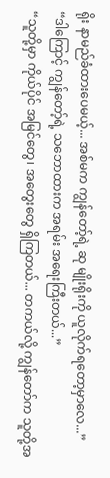ရိုး နာမည်ခံထားပေမယ့်... အစ်မက ကျွန်တော့်ရဲ့ ဆု မျိုးရိုးကို ယူလိုက်ရတော့မှာလေ...”
“ဒါကြောင့် ကျွန်တော့်ရဲ့ သဘောထားက အရမ်း အရေးကြီးတယ်...”
“သူတို့မှာ ကိုယ်ပိုင် အမြင်တွေ၊ အတွေးတွေ ရှိကြတယ်... တကယ်လို့ ကျွန်တော်က သူတို့အ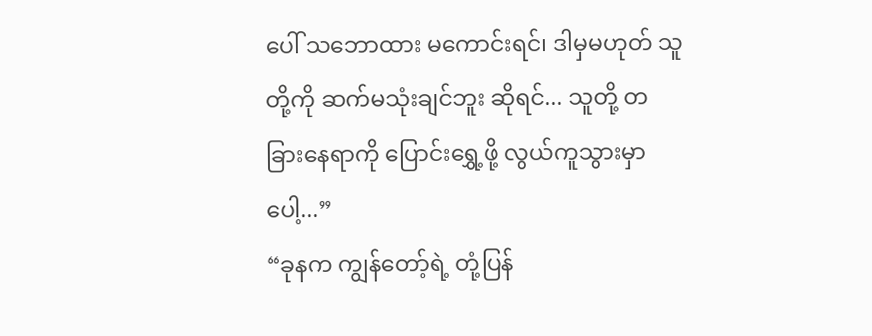ပေါ် သဘောထား မကောင်းရင်၊ ဒါမှမဟုတ် သူတို့ကို ဆက်မသုံးချင်ဘူး ဆိုရင်... သူတို့ တခြားနေရာကို ပြောင်းရွှေ့ဖို့ လွယ်ကူသွားမှာပေါ့...”
“ခုနက ကျွန်တော့်ရဲ့ တုံ့ပြန်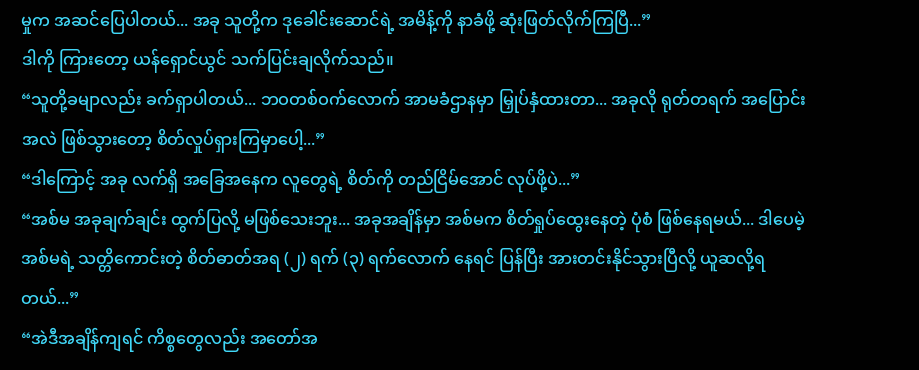မှုက အဆင်ပြေပါတယ်... အခု သူတို့က ဒုခေါင်းဆောင်ရဲ့ အမိန့်ကို နာခံဖို့ ဆုံးဖြတ်လိုက်ကြပြီ...”
ဒါကို ကြားတော့ ယန်ရှောင်ယွင် သက်ပြင်းချလိုက်သည်။
“သူတို့ခမျာလည်း ခက်ရှာပါတယ်... ဘဝတစ်ဝက်လောက် အာမခံဌာနမှာ မြှုပ်နှံထားတာ... အခုလို ရုတ်တရက် အပြောင်းအလဲ ဖြစ်သွားတော့ စိတ်လှုပ်ရှားကြမှာပေါ့...”
“ဒါကြောင့် အခု လက်ရှိ အခြေအနေက လူတွေရဲ့ စိတ်ကို တည်ငြိမ်အောင် လုပ်ဖို့ပဲ...”
“အစ်မ အခုချက်ချင်း ထွက်ပြလို့ မဖြစ်သေးဘူး... အခုအချိန်မှာ အစ်မက စိတ်ရှုပ်ထွေးနေတဲ့ ပုံစံ ဖြစ်နေရမယ်... ဒါပေမဲ့ အစ်မရဲ့ သတ္တိကောင်းတဲ့ စိတ်ဓာတ်အရ (၂) ရက် (၃) ရက်လောက် နေရင် ပြန်ပြီး အားတင်းနိုင်သွားပြီလို့ ယူဆလို့ရတယ်...”
“အဲဒီအချိန်ကျရင် ကိစ္စတွေလည်း အတော်အ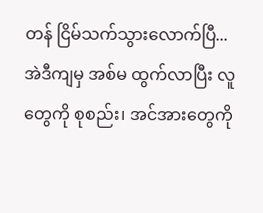တန် ငြိမ်သက်သွားလောက်ပြီ... အဲဒီကျမှ အစ်မ ထွက်လာပြီး လူတွေကို စုစည်း၊ အင်အားတွေကို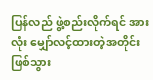ပြန်လည် ဖွဲ့စည်းလိုက်ရင် အားလုံး မျှော်လင့်ထားတဲ့အတိုင်း ဖြစ်သွား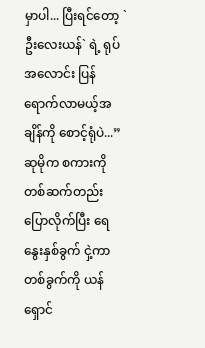မှာပါ... ပြီးရင်တော့ `ဦးလေးယန်` ရဲ့ ရုပ်အလောင်း ပြန်ရောက်လာမယ့်အချိန်ကို စောင့်ရုံပဲ...”
ဆုမိုက စကားကို တစ်ဆက်တည်း ပြောလိုက်ပြီး ရေနွေးနှစ်ခွက် ငှဲ့ကာ တစ်ခွက်ကို ယန်ရှောင်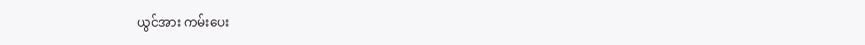ယွင်အား ကမ်းပေး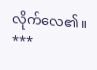လိုက်လေ၏။
***